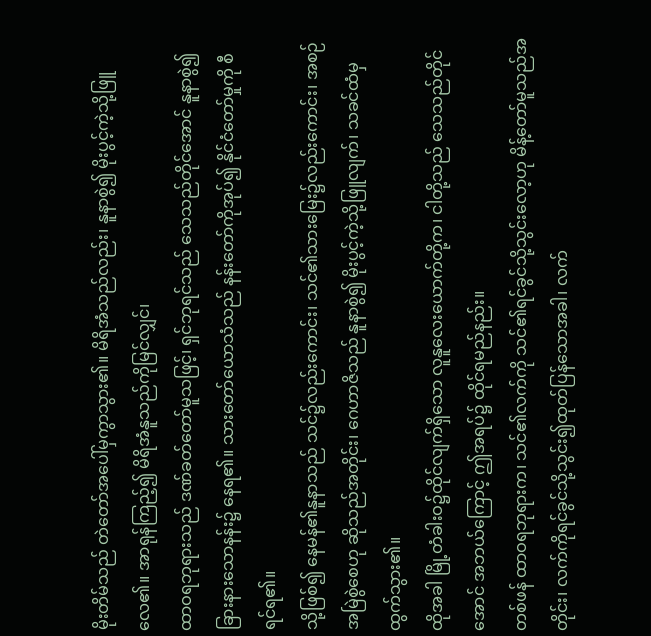မိုးတိမ်သည် တဲတော်အပေါ်မှကွာသွား၏။ မိရိအံသည်လည်း၊ နူနာစွဲ၍ မိုးပွင့်ကဲ့သို့ဖြူလေ၏။ အာရုန်ကြည့်၍ မိရိအံနူသည်ကိုမြင်လျှင်၊
ထာဝရဘုရားသည် ဒဏ်ခတ်တော်မူသဖြင့်၊ ရှင်ဘုရင်သည် သေသည်တိုင်အောင် နူနာစွဲ၍ ခြားနားသောနန်း၌ နေရ၏။ သားတော်ယောသံသည် နန်းတော်ကိုအုပ်၍ နိုင်ငံတော်မှုကို စီရင်ရ၏။
သို့ဖြစ်၍ နေမန်၏နူနာသည် သင်၌လည်းကောင်း၊ သင်၏သားမြေး၌လည်းကောင်း၊ အစဉ်အမြဲစွဲစေဟု ဆိုသည်အတိုင်း၊ ဂေဟာဇိသည် နူနာစွဲ၍ မိုးပွင့်ကဲ့သို့ဖြူလျက်၊ သခင်ထံမှထွက်သွား၏။
ထိုအခါ မြို့တံခါးဝ၌ထိုင်လျက်ရှိသော လူနူလေးယောက်တို့က၊ ငါတို့သည် သေသည်တိုင်အောင် အဘယ်ကြောင့် ဤအရပ်၌ ထိုင်ရမည်နည်း။
တစ်ဖန် ထာဝရဘုရားက၊ သင်၏လက်ကို သင်၏ရင်ခွင်သို့သွင်းလော့ဟု မိန့်တော်မူသည်အတိုင်း၊ လက်ကိုရင်ခွင်သို့သွင်း၍ထုတ်ပြန်သောအခါ၊ လက်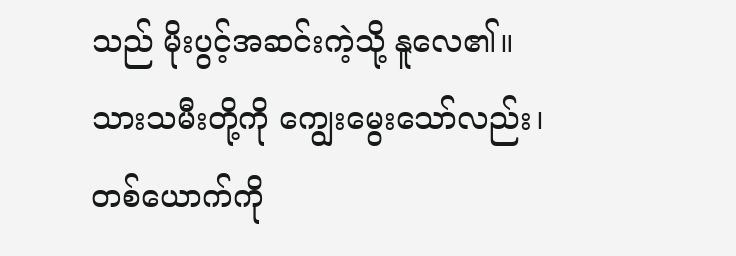သည် မိုးပွင့်အဆင်းကဲ့သို့ နူလေ၏။
သားသမီးတို့ကို ကျွေးမွေးသော်လည်း၊ တစ်ယောက်ကို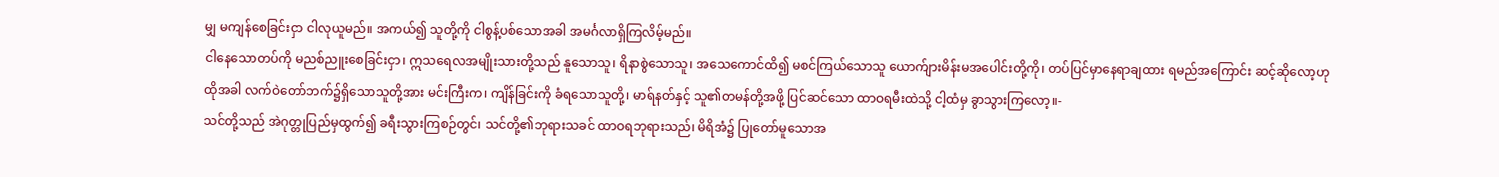မျှ မကျန်စေခြင်းငှာ ငါလုယူမည်။ အကယ်၍ သူတို့ကို ငါစွန့်ပစ်သောအခါ အမင်္ဂလာရှိကြလိမ့်မည်။
ငါနေသောတပ်ကို မညစ်ညူးစေခြင်းငှာ၊ ဣသရေလအမျိုးသားတို့သည် နူသောသူ၊ ရိနာစွဲသောသူ၊ အသေကောင်ထိ၍ မစင်ကြယ်သောသူ ယောက်ျားမိန်းမအပေါင်းတို့ကို၊ တပ်ပြင်မှာနေရာချထား ရမည်အကြောင်း ဆင့်ဆိုလော့ဟု
ထိုအခါ လက်ဝဲတော်ဘက်၌ရှိသောသူတို့အား မင်းကြီးက၊ ကျိန်ခြင်းကို ခံရသောသူတို့၊ မာရ်နတ်နှင့် သူ၏တမန်တို့အဖို့ ပြင်ဆင်သော ထာဝရမီးထဲသို့ ငါ့ထံမှ ခွာသွားကြလော့။-
သင်တို့သည် အဲဂုတ္တုပြည်မှထွက်၍ ခရီးသွားကြစဉ်တွင်၊ သင်တို့၏ဘုရားသခင် ထာဝရဘုရားသည်၊ မိရိအံ၌ ပြုတော်မူသောအ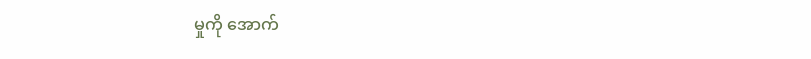မှုကို အောက်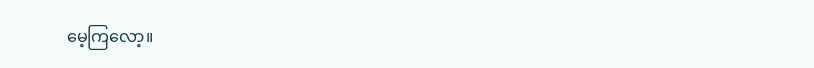မေ့ကြလော့။